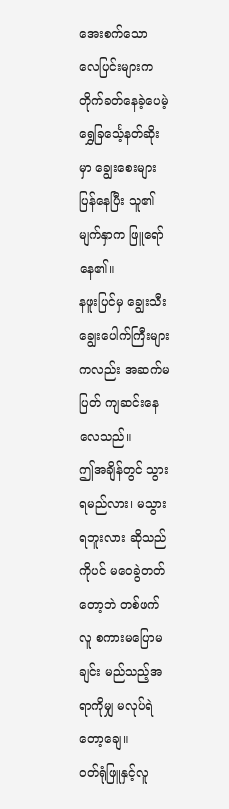အေးစက်သော လေပြင်းများက တိုက်ခတ်နေခဲ့ပေမဲ့ ရွှေခြင်္သေ့နတ်ဆိုးမှာ ချွေးစေးများပြန်နေပြီး သူ၏မျက်နှာက ဖြူရော်နေ၏။
နဖူးပြင်မှ ချွေးသီးချွေးပေါက်ကြီးများကလည်း အဆက်မပြတ် ကျဆင်းနေလေသည်။
ဤအချိန်တွင် သွားရမည်လား၊ မသွားရဘူးလား ဆိုသည်ကိုပင် မဝေခွဲတတ်တော့ဘဲ တစ်ဖက်လူ စကားမပြောမချင်း မည်သည့်အရာကိုမျှ မလုပ်ရဲတော့ချေ။
ဝတ်ရုံဖြူနှင့်လူ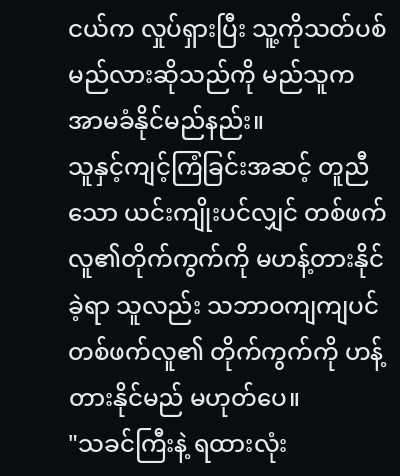ငယ်က လှုပ်ရှားပြီး သူ့ကိုသတ်ပစ်မည်လားဆိုသည်ကို မည်သူက အာမခံနိုင်မည်နည်း။
သူနှင့်ကျင့်ကြံခြင်းအဆင့် တူညီသော ယင်းကျိုးပင်လျှင် တစ်ဖက်လူ၏တိုက်ကွက်ကို မဟန့်တားနိုင်ခဲ့ရာ သူလည်း သဘာဝကျကျပင် တစ်ဖက်လူ၏ တိုက်ကွက်ကို ဟန့်တားနိုင်မည် မဟုတ်ပေ။
"သခင်ကြီးနဲ့ ရထားလုံး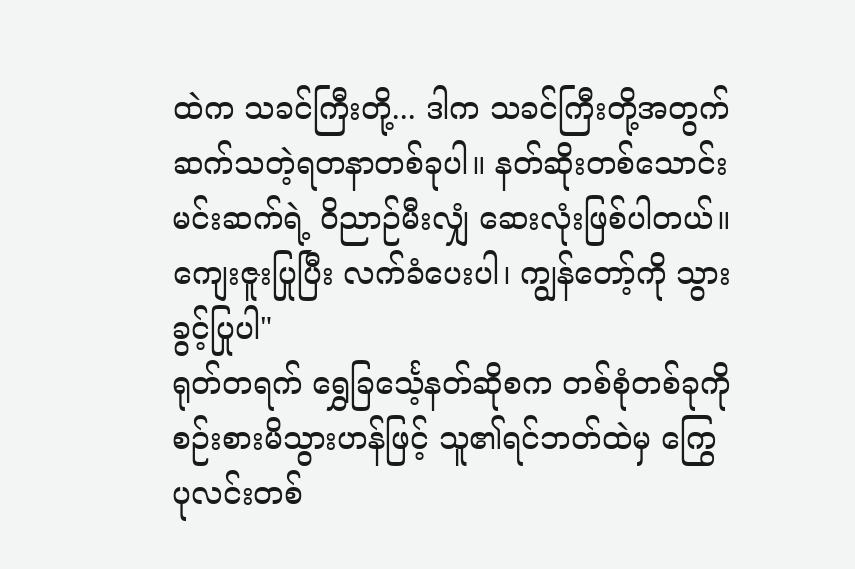ထဲက သခင်ကြီးတို့... ဒါက သခင်ကြီးတို့အတွက် ဆက်သတဲ့ရတနာတစ်ခုပါ။ နတ်ဆိုးတစ်သောင်းမင်းဆက်ရဲ့ ဝိညာဉ်မီးလျှံ ဆေးလုံးဖြစ်ပါတယ်။ ကျေးဇူးပြုပြီး လက်ခံပေးပါ၊ ကျွန်တော့်ကို သွားခွင့်ပြုပါ"
ရုတ်တရက် ရွှေခြင်္သေ့နတ်ဆိုစက တစ်စုံတစ်ခုကို စဉ်းစားမိသွားဟန်ဖြင့် သူ၏ရင်ဘတ်ထဲမှ ကြွေပုလင်းတစ်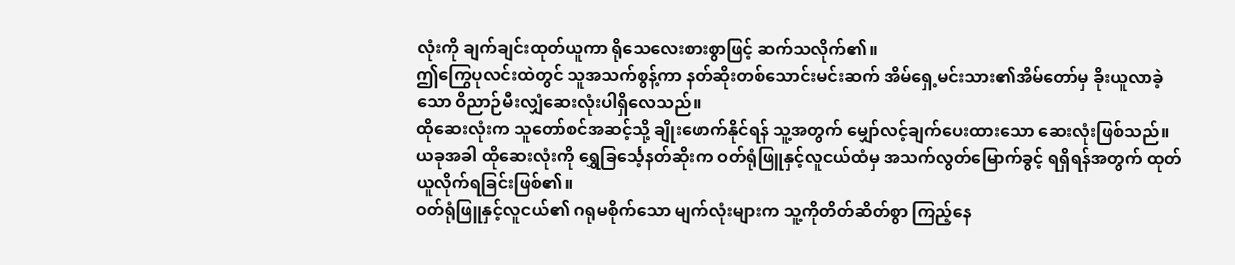လုံးကို ချက်ချင်းထုတ်ယူကာ ရိုသေလေးစားစွာဖြင့် ဆက်သလိုက်၏။
ဤကြွေပုလင်းထဲတွင် သူအသက်စွန့်ကာ နတ်ဆိုးတစ်သောင်းမင်းဆက် အိမ်ရှေ့မင်းသား၏အိမ်တော်မှ ခိုးယူလာခဲ့သော ဝိညာဉ်မီးလျှံဆေးလုံးပါရှိလေသည်။
ထိုဆေးလုံးက သူတော်စင်အဆင့်သို့ ချိုးဖောက်နိုင်ရန် သူ့အတွက် မျှော်လင့်ချက်ပေးထားသော ဆေးလုံးဖြစ်သည်။
ယခုအခါ ထိုဆေးလုံးကို ရွှေခြင်္သေ့နတ်ဆိုးက ဝတ်ရုံဖြူနှင့်လူငယ်ထံမှ အသက်လွတ်မြောက်ခွင့် ရရှိရန်အတွက် ထုတ်ယူလိုက်ရခြင်းဖြစ်၏။
ဝတ်ရုံဖြူနှင့်လူငယ်၏ ဂရုမစိုက်သော မျက်လုံးများက သူ့ကိုတိတ်ဆိတ်စွာ ကြည့်နေ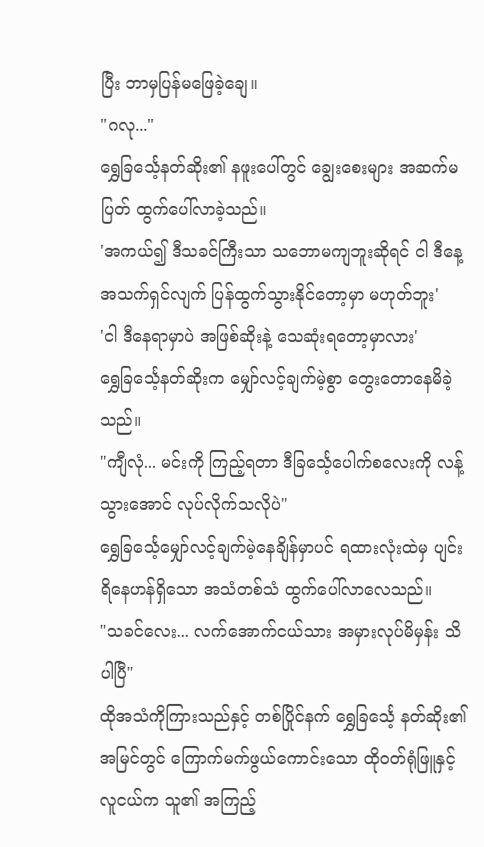ပြီး ဘာမှပြန်မဖြေခဲ့ချေ။
"ဂလု..."
ရွှေခြင်္သေ့နတ်ဆိုး၏ နဖူးပေါ်တွင် ချွေးစေးများ အဆက်မပြတ် ထွက်ပေါ်လာခဲ့သည်။
'အကယ်၍ ဒီသခင်ကြီးသာ သဘောမကျဘူးဆိုရင် ငါ ဒီနေ့ အသက်ရှင်လျက် ပြန်ထွက်သွားနိုင်တော့မှာ မဟုတ်ဘူး'
'ငါ ဒီနေရာမှာပဲ အဖြစ်ဆိုးနဲ့ သေဆုံးရတော့မှာလား'
ရွှေခြင်္သေ့နတ်ဆိုးက မျှော်လင့်ချက်မဲ့စွာ တွေးတောနေမိခဲ့သည်။
"ကျီလုံ... မင်းကို ကြည့်ရတာ ဒီခြင်္သေ့ပေါက်စလေးကို လန့်သွားအောင် လုပ်လိုက်သလိုပဲ"
ရွှေခြင်္သေ့မျှော်လင့်ချက်မဲ့နေချိန်မှာပင် ရထားလုံးထဲမှ ပျင်းရိနေဟန်ရှိသော အသံတစ်သံ ထွက်ပေါ်လာလေသည်။
"သခင်လေး... လက်အောက်ငယ်သား အမှားလုပ်မိမှန်း သိပါပြီ"
ထိုအသံကိုကြားသည်နှင့် တစ်ပြိုင်နက် ရွှေခြင်္သေ့ နတ်ဆိုး၏ အမြင်တွင် ကြောက်မက်ဖွယ်ကောင်းသော ထိုဝတ်ရုံဖြူနှင့်လူငယ်က သူ၏ အကြည့်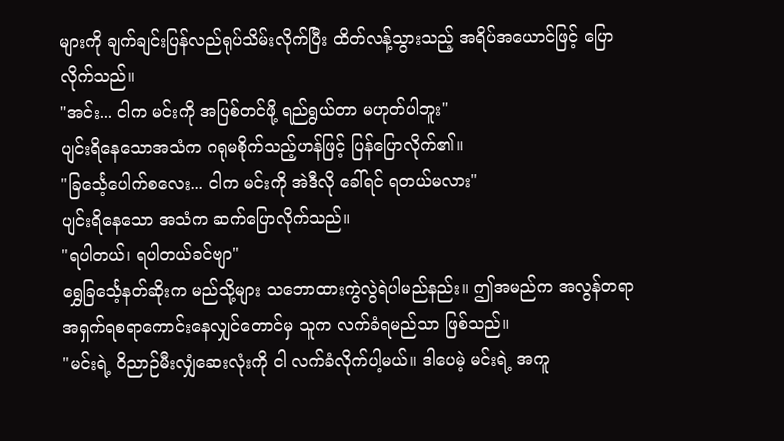များကို ချက်ချင်းပြန်လည်ရုပ်သိမ်းလိုက်ပြီး ထိတ်လန့်သွားသည့် အရိပ်အယောင်ဖြင့် ပြောလိုက်သည်။
"အင်း... ငါက မင်းကို အပြစ်တင်ဖို့ ရည်ရွယ်တာ မဟုတ်ပါဘူး"
ပျင်းရိနေသောအသံက ဂရုမစိုက်သည့်ဟန်ဖြင့် ပြန်ပြောလိုက်၏။
"ခြင်္သေ့ပေါက်စလေး... ငါက မင်းကို အဲဒီလို ခေါ်ရင် ရတယ်မလား"
ပျင်းရိနေသော အသံက ဆက်ပြောလိုက်သည်။
"ရပါတယ်၊ ရပါတယ်ခင်ဗျာ"
ရွှေခြင်္သေ့နတ်ဆိုးက မည်သို့များ သဘောထားကွဲလွဲရဲပါမည်နည်း။ ဤအမည်က အလွန်တရာ အရှက်ရစရာကောင်းနေလျှင်တောင်မှ သူက လက်ခံရမည်သာ ဖြစ်သည်။
"မင်းရဲ့ ဝိညာဉ်မီးလျှံဆေးလုံးကို ငါ လက်ခံလိုက်ပါ့မယ်။ ဒါပေမဲ့ မင်းရဲ့ အကူ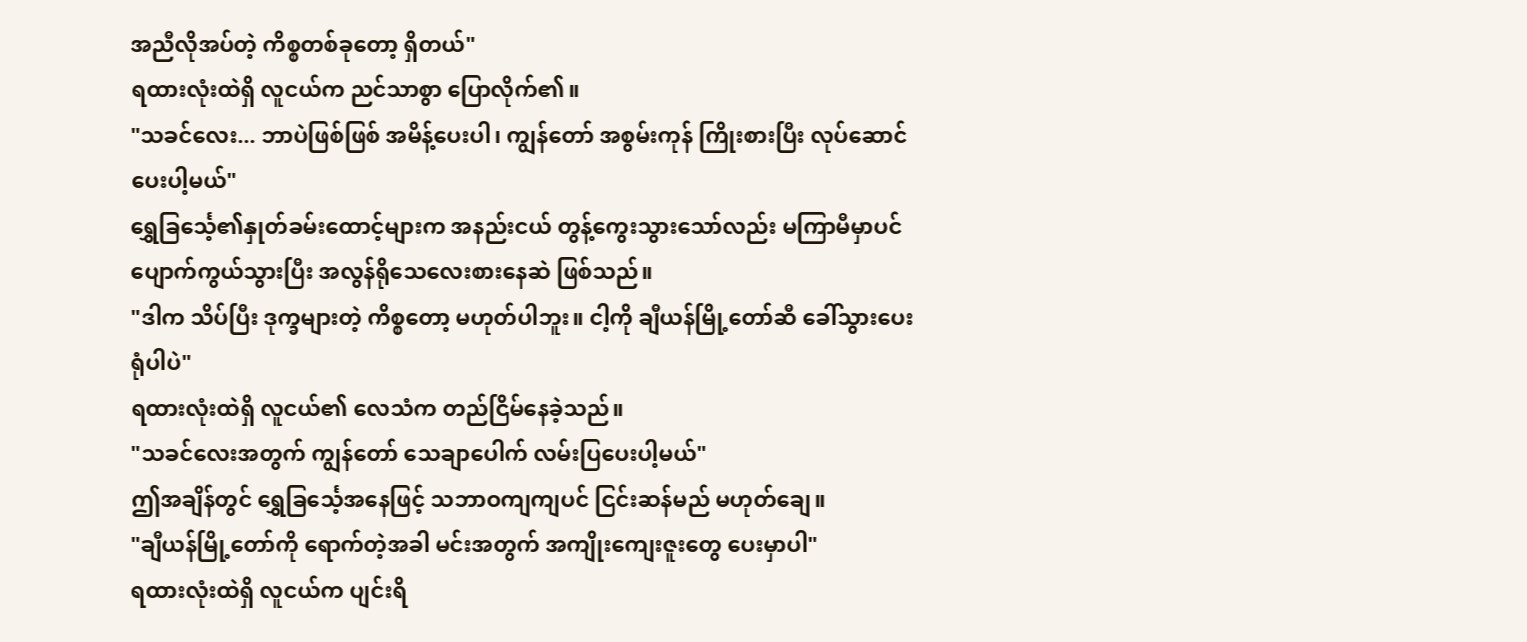အညီလိုအပ်တဲ့ ကိစ္စတစ်ခုတော့ ရှိတယ်"
ရထားလုံးထဲရှိ လူငယ်က ညင်သာစွာ ပြောလိုက်၏။
"သခင်လေး... ဘာပဲဖြစ်ဖြစ် အမိန့်ပေးပါ၊ ကျွန်တော် အစွမ်းကုန် ကြိုးစားပြီး လုပ်ဆောင်ပေးပါ့မယ်"
ရွှေခြင်္သေ့၏နှုတ်ခမ်းထောင့်များက အနည်းငယ် တွန့်ကွေးသွားသော်လည်း မကြာမီမှာပင် ပျောက်ကွယ်သွားပြီး အလွန်ရိုသေလေးစားနေဆဲ ဖြစ်သည်။
"ဒါက သိပ်ပြီး ဒုက္ခများတဲ့ ကိစ္စတော့ မဟုတ်ပါဘူး။ ငါ့ကို ချီယန်မြို့တော်ဆီ ခေါ်သွားပေးရုံပါပဲ"
ရထားလုံးထဲရှိ လူငယ်၏ လေသံက တည်ငြိမ်နေခဲ့သည်။
"သခင်လေးအတွက် ကျွန်တော် သေချာပေါက် လမ်းပြပေးပါ့မယ်"
ဤအချိန်တွင် ရွှေခြင်္သေ့အနေဖြင့် သဘာဝကျကျပင် ငြင်းဆန်မည် မဟုတ်ချေ။
"ချီယန်မြို့တော်ကို ရောက်တဲ့အခါ မင်းအတွက် အကျိုးကျေးဇူးတွေ ပေးမှာပါ"
ရထားလုံးထဲရှိ လူငယ်က ပျင်းရိ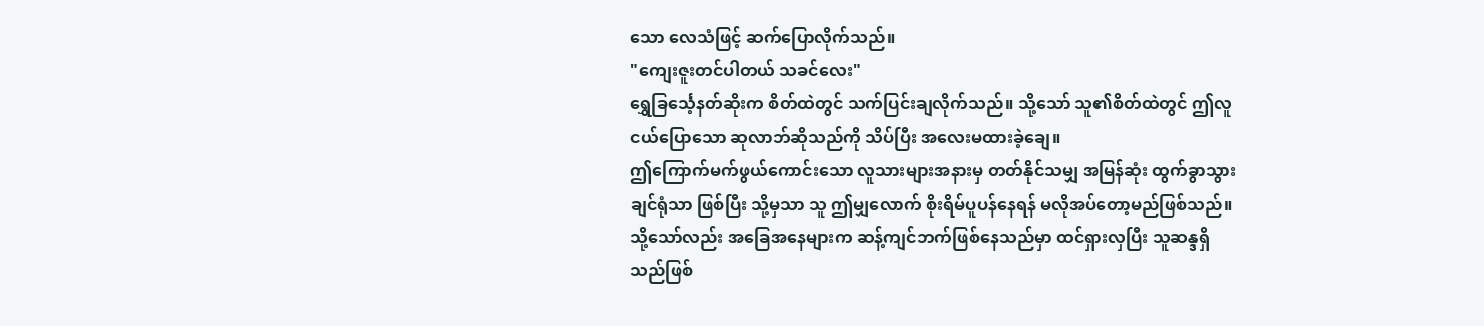သော လေသံဖြင့် ဆက်ပြောလိုက်သည်။
"ကျေးဇူးတင်ပါတယ် သခင်လေး"
ရွှေခြင်္သေ့နတ်ဆိုးက စိတ်ထဲတွင် သက်ပြင်းချလိုက်သည်။ သို့သော် သူ၏စိတ်ထဲတွင် ဤလူငယ်ပြောသော ဆုလာဘ်ဆိုသည်ကို သိပ်ပြီး အလေးမထားခဲ့ချေ။
ဤကြောက်မက်ဖွယ်ကောင်းသော လူသားများအနားမှ တတ်နိုင်သမျှ အမြန်ဆုံး ထွက်ခွာသွားချင်ရုံသာ ဖြစ်ပြီး သို့မှသာ သူ ဤမျှလောက် စိုးရိမ်ပူပန်နေရန် မလိုအပ်တော့မည်ဖြစ်သည်။
သို့သော်လည်း အခြေအနေများက ဆန့်ကျင်ဘက်ဖြစ်နေသည်မှာ ထင်ရှားလှပြီး သူဆန္ဒရှိသည်ဖြစ်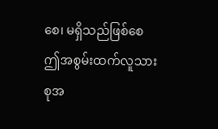စေ၊ မရှိသည်ဖြစ်စေ ဤအစွမ်းထက်လူသားစုအ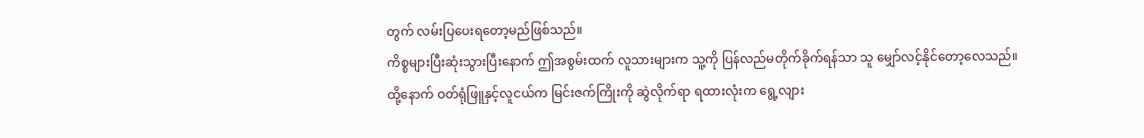တွက် လမ်းပြပေးရတော့မည်ဖြစ်သည်။
ကိစ္စများပြီးဆုံးသွားပြီးနောက် ဤအစွမ်းထက် လူသားများက သူ့ကို ပြန်လည်မတိုက်ခိုက်ရန်သာ သူ မျှော်လင့်နိုင်တော့လေသည်။
ထို့နောက် ဝတ်ရုံဖြူနှင့်လူငယ်က မြင်းဇက်ကြိုးကို ဆွဲလိုက်ရာ ရထားလုံးက ရွေ့လျား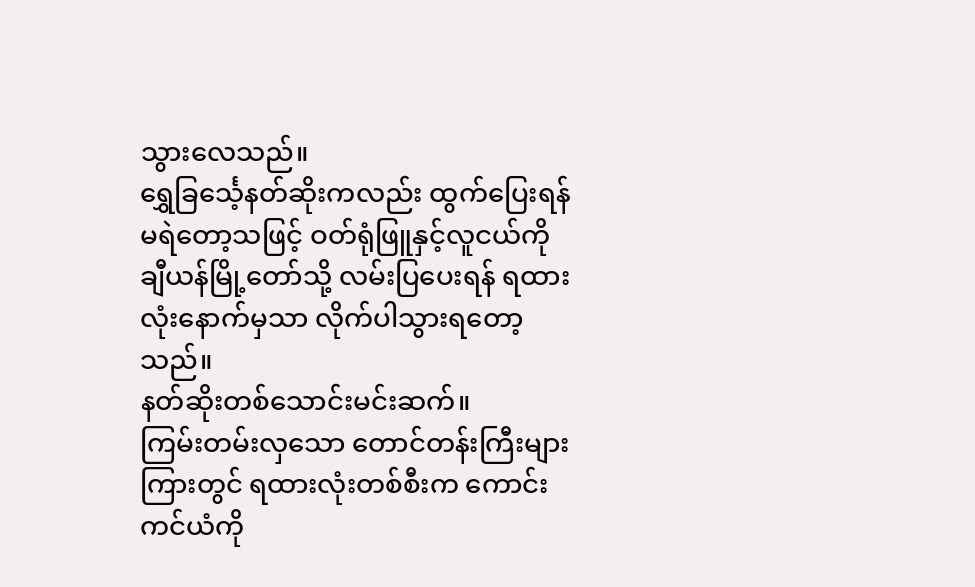သွားလေသည်။
ရွှေခြင်္သေ့နတ်ဆိုးကလည်း ထွက်ပြေးရန် မရဲတော့သဖြင့် ဝတ်ရုံဖြူနှင့်လူငယ်ကို ချီယန်မြို့တော်သို့ လမ်းပြပေးရန် ရထားလုံးနောက်မှသာ လိုက်ပါသွားရတော့သည်။
နတ်ဆိုးတစ်သောင်းမင်းဆက်။
ကြမ်းတမ်းလှသော တောင်တန်းကြီးများကြားတွင် ရထားလုံးတစ်စီးက ကောင်းကင်ယံကို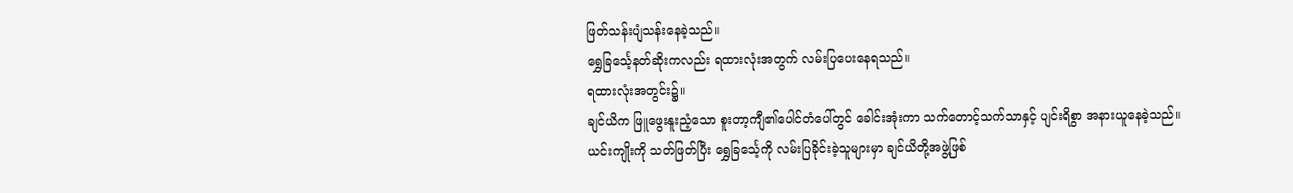ဖြတ်သန်းပျံသန်းနေခဲ့သည်။
ရွှေခြင်္သေ့နတ်ဆိုးကလည်း ရထားလုံးအတွက် လမ်းပြပေးနေရသည်။
ရထားလုံးအတွင်း၌။
ချင်ယိက ဖြူဖွေးနူးညံ့သော စူးတာ့ကျီ၏ပေါင်တံပေါ်တွင် ခေါင်းအုံးကာ သက်တောင့်သက်သာနှင့် ပျင်းရိစွာ အနားယူနေခဲ့သည်။
ယင်းကျိုးကို သတ်ဖြတ်ပြီး ရွှေခြင်္သေ့ကို လမ်းပြခိုင်းခဲ့သူများမှာ ချင်ယိတို့အဖွဲ့ဖြစ်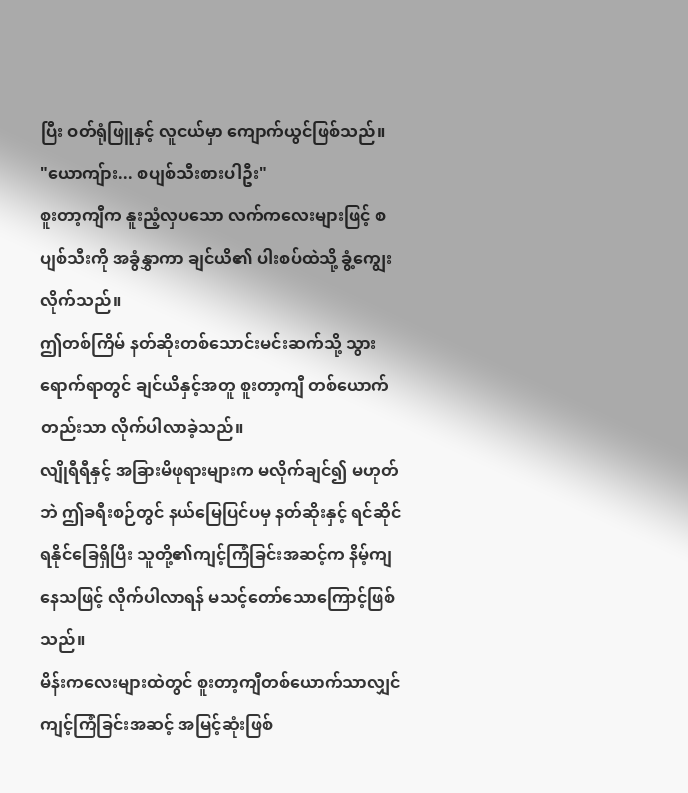ပြီး ဝတ်ရုံဖြူနှင့် လူငယ်မှာ ကျောက်ယွင်ဖြစ်သည်။
"ယောကျ်ား... စပျစ်သီးစားပါဦး"
စူးတာ့ကျီက နူးညံ့လှပသော လက်ကလေးများဖြင့် စပျစ်သီးကို အခွံနွှာကာ ချင်ယိ၏ ပါးစပ်ထဲသို့ ခွံ့ကျွေးလိုက်သည်။
ဤတစ်ကြိမ် နတ်ဆိုးတစ်သောင်းမင်းဆက်သို့ သွားရောက်ရာတွင် ချင်ယိနှင့်အတူ စူးတာ့ကျီ တစ်ယောက်တည်းသာ လိုက်ပါလာခဲ့သည်။
လျိုရီရီနှင့် အခြားမိဖုရားများက မလိုက်ချင်၍ မဟုတ်ဘဲ ဤခရီးစဉ်တွင် နယ်မြေပြင်ပမှ နတ်ဆိုးနှင့် ရင်ဆိုင်ရနိုင်ခြေရှိပြီး သူတို့၏ကျင့်ကြံခြင်းအဆင့်က နိမ့်ကျနေသဖြင့် လိုက်ပါလာရန် မသင့်တော်သောကြောင့်ဖြစ်သည်။
မိန်းကလေးများထဲတွင် စူးတာ့ကျီတစ်ယောက်သာလျှင် ကျင့်ကြံခြင်းအဆင့် အမြင့်ဆုံးဖြစ်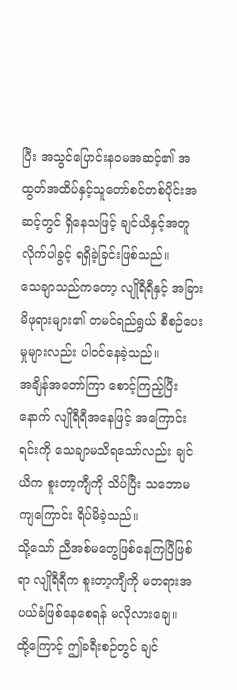ပြီး အသွင်ပြောင်းနဝမအဆင့်၏ အထွတ်အထိပ်နှင့်သူတော်စင်တစ်ပိုင်းအဆင့်တွင် ရှိနေသဖြင့် ချင်ယိနှင့်အတူ လိုက်ပါခွင့် ရရှိခဲ့ခြင်းဖြစ်သည်။
သေချာသည်ကတော့ လျိုရီရီနှင့် အခြားမိဖုရားများ၏ တမင်ရည်ရွယ် စီစဉ်ပေးမှုများလည်း ပါဝင်နေခဲ့သည်။
အချိန်အတော်ကြာ စောင့်ကြည့်ပြီးနောက် လျိုရီရီအနေဖြင့် အကြောင်းရင်းကို သေချာမသိရသော်လည်း ချင်ယိက စူးတာ့ကျီကို သိပ်ပြီး သဘောမကျကြောင်း ရိပ်မိခဲ့သည်။
သို့သော် ညီအစ်မတွေဖြစ်နေကြပြီဖြစ်ရာ လျိုရီရီက စူးတာ့ကျီကို မတရားအပယ်ခံဖြစ်နေစေရန် မလိုလားချေ။
ထို့ကြောင့် ဤခရီးစဉ်တွင် ချင်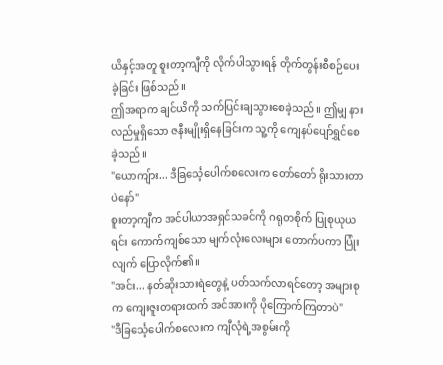ယိနှင့်အတူ စူးတာ့ကျီကို လိုက်ပါသွားရန် တိုက်တွန်းစီစဉ်ပေးခဲ့ခြင်း ဖြစ်သည်။
ဤအရာက ချင်ယိကို သက်ပြင်းချသွားစေခဲ့သည်။ ဤမျှ နားလည်မှုရှိသော ဇနီးမျိုးရှိနေခြင်းက သူ့ကို ကျေနပ်ပျော်ရွှင်စေခဲ့သည်။
"ယောကျ်ား... ဒီခြင်္သေ့ပေါက်စလေးက တော်တော် ရိုးသားတာပဲနော်"
စူးတာ့ကျီက အင်ပါယာအရှင်သခင်ကို ဂရုတစိုက် ပြုစုယုယရင်း ကောက်ကျစ်သော မျက်လုံးလေးများ တောက်ပကာ ပြုံးလျက် ပြောလိုက်၏။
"အင်း... နတ်ဆိုးသားရဲတွေနဲ့ ပတ်သက်လာရင်တော့ အများစုက ကျေးဇူးတရားထက် အင်အားကို ပိုကြောက်ကြတာပဲ"
"ဒီခြင်္သေ့ပေါက်စလေးက ကျီလုံရဲ့အစွမ်းကို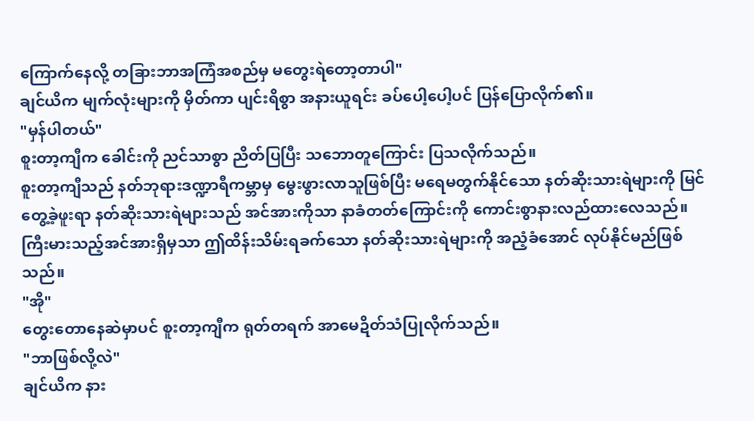ကြောက်နေလို့ တခြားဘာအကြံအစည်မှ မတွေးရဲတော့တာပါ"
ချင်ယိက မျက်လုံးများကို မှိတ်ကာ ပျင်းရိစွာ အနားယူရင်း ခပ်ပေါ့ပေါ့ပင် ပြန်ပြောလိုက်၏။
"မှန်ပါတယ်"
စူးတာ့ကျီက ခေါင်းကို ညင်သာစွာ ညိတ်ပြပြီး သဘောတူကြောင်း ပြသလိုက်သည်။
စူးတာ့ကျီသည် နတ်ဘုရားဒဏ္ဍာရီကမ္ဘာမှ မွေးဖွားလာသူဖြစ်ပြီး မရေမတွက်နိုင်သော နတ်ဆိုးသားရဲများကို မြင်တွေ့ခဲ့ဖူးရာ နတ်ဆိုးသားရဲများသည် အင်အားကိုသာ နာခံတတ်ကြောင်းကို ကောင်းစွာနားလည်ထားလေသည်။
ကြီးမားသည့်အင်အားရှိမှသာ ဤထိန်းသိမ်းရခက်သော နတ်ဆိုးသားရဲများကို အညံ့ခံအောင် လုပ်နိုင်မည်ဖြစ်သည်။
"အို"
တွေးတောနေဆဲမှာပင် စူးတာ့ကျီက ရုတ်တရက် အာမေဍိတ်သံပြုလိုက်သည်။
"ဘာဖြစ်လို့လဲ"
ချင်ယိက နား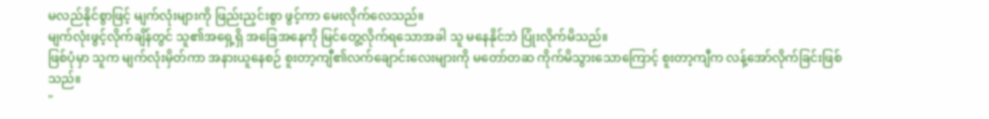မလည်နိုင်စွာဖြင့် မျက်လုံးများကို ဖြည်းညှင်းစွာ ဖွင့်ကာ မေးလိုက်လေသည်။
မျက်လုံးဖွင့်လိုက်ချိန်တွင် သူ၏အရှေ့ရှိ အခြေအနေကို မြင်တွေ့လိုက်ရသောအခါ သူ မနေနိုင်ဘဲ ပြုံးလိုက်မိသည်။
ဖြစ်ပုံမှာ သူက မျက်လုံးမှိတ်ကာ အနားယူနေစဉ် စူးတာ့ကျီ၏လက်ချောင်းလေးများကို မတော်တဆ ကိုက်မိသွားသောကြောင့် စူးတာ့ကျီက လန့်အော်လိုက်ခြင်းဖြစ်သည်။
"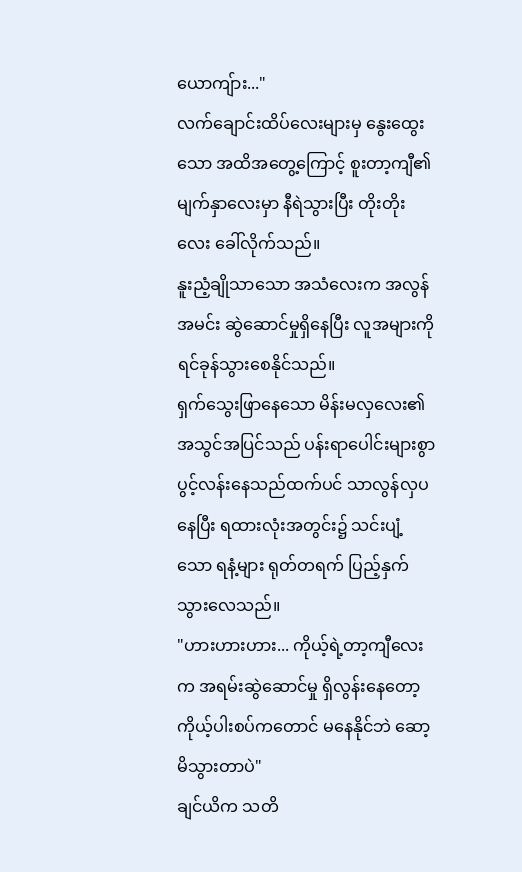ယောကျ်ား..."
လက်ချောင်းထိပ်လေးများမှ နွေးထွေးသော အထိအတွေ့ကြောင့် စူးတာ့ကျီ၏မျက်နှာလေးမှာ နီရဲသွားပြီး တိုးတိုးလေး ခေါ်လိုက်သည်။
နူးညံ့ချိုသာသော အသံလေးက အလွန်အမင်း ဆွဲဆောင်မှုရှိနေပြီး လူအများကို ရင်ခုန်သွားစေနိုင်သည်။
ရှက်သွေးဖြာနေသော မိန်းမလှလေး၏ အသွင်အပြင်သည် ပန်းရာပေါင်းများစွာ ပွင့်လန်းနေသည်ထက်ပင် သာလွန်လှပနေပြီး ရထားလုံးအတွင်း၌ သင်းပျံ့သော ရနံ့များ ရုတ်တရက် ပြည့်နှက်သွားလေသည်။
"ဟားဟားဟား... ကိုယ့်ရဲ့တာ့ကျီလေးက အရမ်းဆွဲဆောင်မှု ရှိလွန်းနေတော့ ကိုယ့်ပါးစပ်ကတောင် မနေနိုင်ဘဲ ဆော့မိသွားတာပဲ"
ချင်ယိက သတိ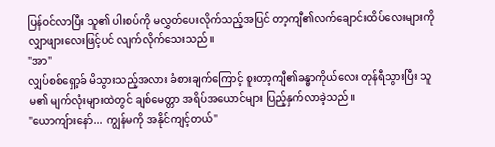ပြန်ဝင်လာပြီး သူ၏ ပါးစပ်ကို မလွှတ်ပေးလိုက်သည့်အပြင် တာ့ကျီ၏လက်ချောင်းထိပ်လေးများကို လျှာဖျားလေးဖြင့်ပင် လျက်လိုက်သေးသည်။
"အာ"
လျှပ်စစ်ရှော့ခ် မိသွားသည့်အလား ခံစားချက်ကြောင့် စူးတာ့ကျီ၏ခန္ဓာကိုယ်လေး တုန်ရီသွားပြီး သူမ၏ မျက်လုံးများထဲတွင် ချစ်မေတ္တာ အရိပ်အယောင်များ ပြည့်နှက်လာခဲ့သည်။
"ယောကျ်ားနော်... ကျွန်မကို အနိုင်ကျင့်တယ်"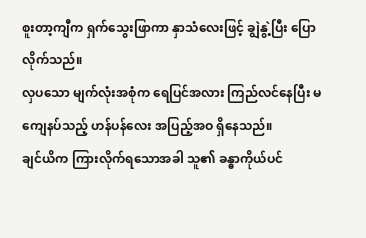စူးတာ့ကျီက ရှက်သွေးဖြာကာ နှာသံလေးဖြင့် ချွဲနွဲ့ပြီး ပြောလိုက်သည်။
လှပသော မျက်လုံးအစုံက ရေပြင်အလား ကြည်လင်နေပြီး မကျေနပ်သည့် ဟန်ပန်လေး အပြည့်အဝ ရှိနေသည်။
ချင်ယိက ကြားလိုက်ရသောအခါ သူ၏ ခန္ဓာကိုယ်ပင်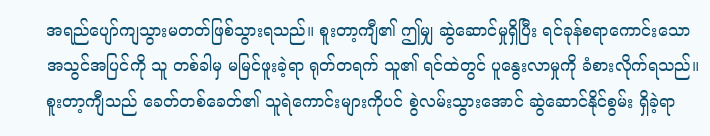အရည်ပျော်ကျသွားမတတ်ဖြစ်သွားရသည်။ စူးတာ့ကျီ၏ ဤမျှ ဆွဲဆောင်မှုရှိပြီး ရင်ခုန်စရာကောင်းသော အသွင်အပြင်ကို သူ တစ်ခါမှ မမြင်ဖူးခဲ့ရာ ရုတ်တရက် သူ၏ ရင်ထဲတွင် ပူနွေးလာမှုကို ခံစားလိုက်ရသည်။
စူးတာ့ကျီသည် ခေတ်တစ်ခေတ်၏ သူရဲကောင်းများကိုပင် စွဲလမ်းသွားအောင် ဆွဲဆောင်နိုင်စွမ်း ရှိခဲ့ရာ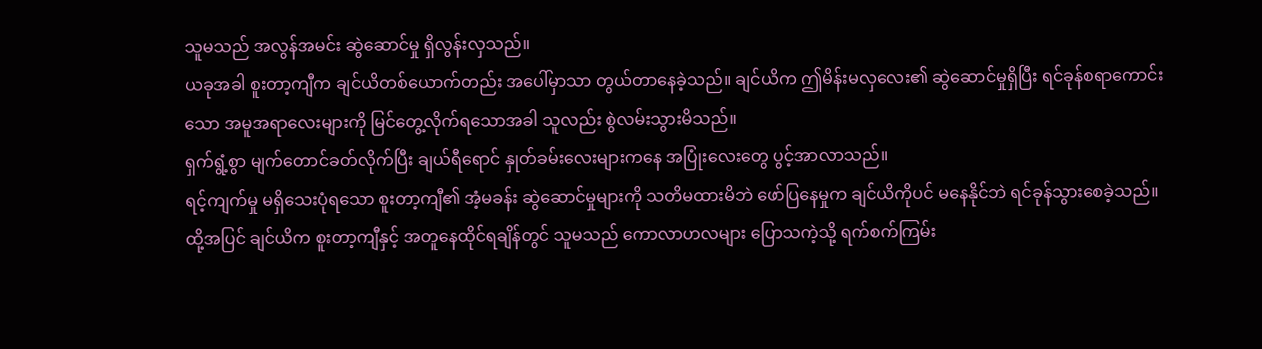သူမသည် အလွန်အမင်း ဆွဲဆောင်မှု ရှိလွန်းလှသည်။
ယခုအခါ စူးတာ့ကျီက ချင်ယိတစ်ယောက်တည်း အပေါ်မှာသာ တွယ်တာနေခဲ့သည်။ ချင်ယိက ဤမိန်းမလှလေး၏ ဆွဲဆောင်မှုရှိပြီး ရင်ခုန်စရာကောင်းသော အမူအရာလေးများကို မြင်တွေ့လိုက်ရသောအခါ သူလည်း စွဲလမ်းသွားမိသည်။
ရှက်ရွံ့စွာ မျက်တောင်ခတ်လိုက်ပြီး ချယ်ရီရောင် နှုတ်ခမ်းလေးများကနေ အပြုံးလေးတွေ ပွင့်အာလာသည်။
ရင့်ကျက်မှု မရှိသေးပုံရသော စူးတာ့ကျီ၏ အံ့မခန်း ဆွဲဆောင်မှုများကို သတိမထားမိဘဲ ဖော်ပြနေမှုက ချင်ယိကိုပင် မနေနိုင်ဘဲ ရင်ခုန်သွားစေခဲ့သည်။
ထို့အပြင် ချင်ယိက စူးတာ့ကျီနှင့် အတူနေထိုင်ရချိန်တွင် သူမသည် ကောလာဟလများ ပြောသကဲ့သို့ ရက်စက်ကြမ်း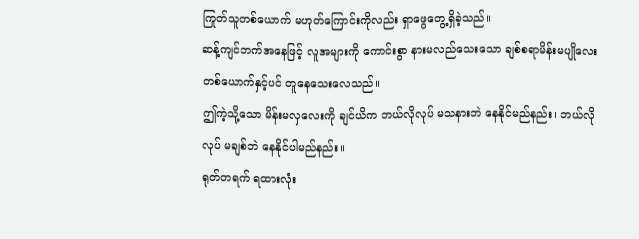ကြုတ်သူတစ်ယောက် မဟုတ်ကြောင်းကိုလည်း ရှာဖွေတွေ့ရှိခဲ့သည်။
ဆန့်ကျင်ဘက်အနေဖြင့် လူအများကို ကောင်းစွာ နားမလည်သေးသော ချစ်စရာမိန်းမပျိုလေးတစ်ယောက်နှင့်ပင် တူနေသေးလေသည်။
ဤကဲ့သို့သော မိန်းမလှလေးကို ချင်ယိက ဘယ်လိုလုပ် မသနားဘဲ နေနိုင်မည်နည်း၊ ဘယ်လိုလုပ် မချစ်ဘဲ နေနိုင်ပါမည်နည်း။
ရုတ်တရက် ရထားလုံး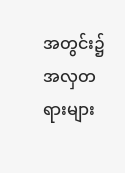အတွင်း၌ အလှတရားများ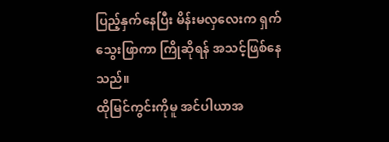ပြည့်နှက်နေပြီး မိန်းမလှလေးက ရှက်သွေးဖြာကာ ကြိုဆိုရန် အသင့်ဖြစ်နေသည်။
ထိုမြင်ကွင်းကိုမူ အင်ပါယာအ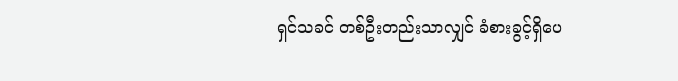ရှင်သခင် တစ်ဦးတည်းသာလျှင် ခံစားခွင့်ရှိပေ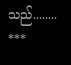သည်........
***